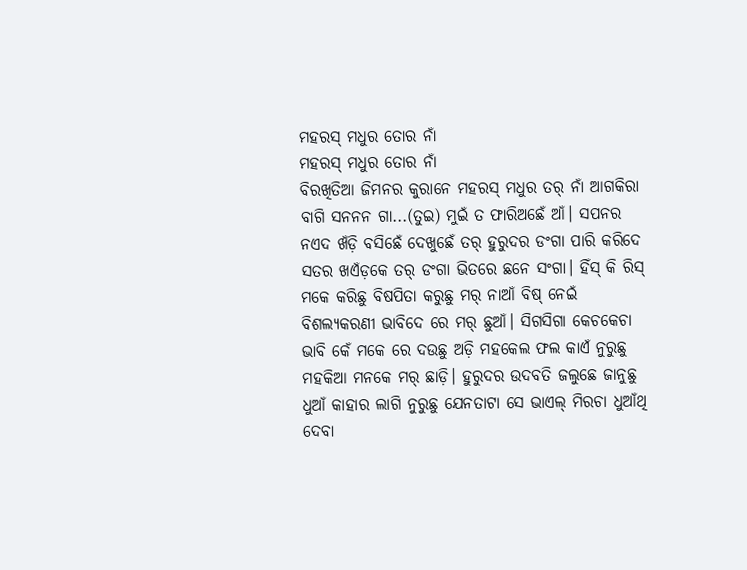ମହରସ୍ ମଧୁର ତୋର ନାଁ
ମହରସ୍ ମଧୁର ତୋର ନାଁ
ବିରଖିତିଆ ଜିମନର କୁରାନେ ମହରସ୍ ମଧୁର ତର୍ ନାଁ ଆଗକିରା ବାଗି ସନନନ ଗା...(ତୁଇ) ମୁଇଁ ତ ଫାରିଅଛେଁ ଆଁ। ସପନର ନଏଦ ଖଁଡ଼ି ବସିଛେଁ ଦେଖୁଛେଁ ତର୍ ହୁରୁଦର ଡଂଗା ପାରି କରିଦେ ସତର ଖଏଁଡ଼କେ ତର୍ ଡଂଗା ଭିତରେ ଛନେ ସଂଗା। ହିଁସ୍ କି ରିସ୍ ମକେ କରିଛୁ ବିଷପିତା କରୁଛୁ ମର୍ ନାଆଁ ବିଷ୍ ନେଇଁ ବିଶଲ୍ୟକରଣୀ ଭାବିଦେ ରେ ମର୍ ଛୁଆଁ। ସିଗସିଗା କେଚକେଚା ଭାବି କେଁ ମକେ ରେ ଦଉଛୁ ଅଡ଼ି ମହକେଲ ଫଲ କାଏଁ ନୁରୁଛୁ ମହକିଆ ମନକେ ମର୍ ଛାଡ଼ି। ହୁରୁଦର ଉଦବତି ଜଲୁଛେ ଜାନୁଛୁ ଧୁଆଁ କାହାର ଲାଗି ନୁରୁଛୁ ଯେନତାଟା ସେ ଭାଏଲ୍ ମିରଚା ଧୁଆଁଥି ଦେବା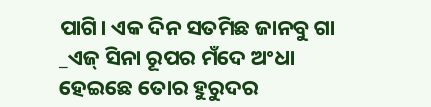ପାଗି। ଏକ ଦିନ ସତମିଛ ଜାନବୁ ଗା _ଏଜ୍ ସିନା ରୂପର ମଁଦେ ଅଂଧା ହେଇଛେ ତୋର ହୁରୁଦର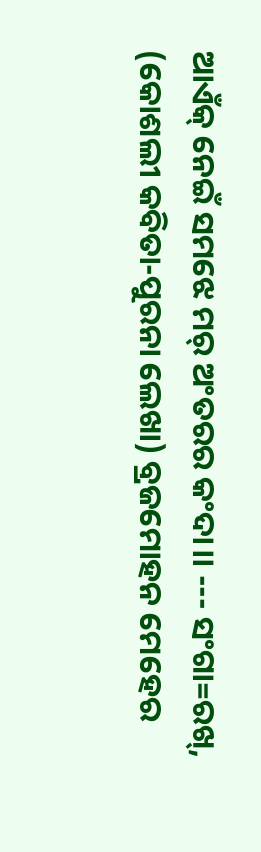ଆଏଁକ୍ ନେଇଁ ସମଝେ ମର୍ ଅଂତରର କଂଦା।। --- ସଂଗା=ରଖ୍, (କୋଶଲୀ କବିତା-ପୁରନା ଲେଖା) ବ୍ରଜମୋହନ ମେହେର